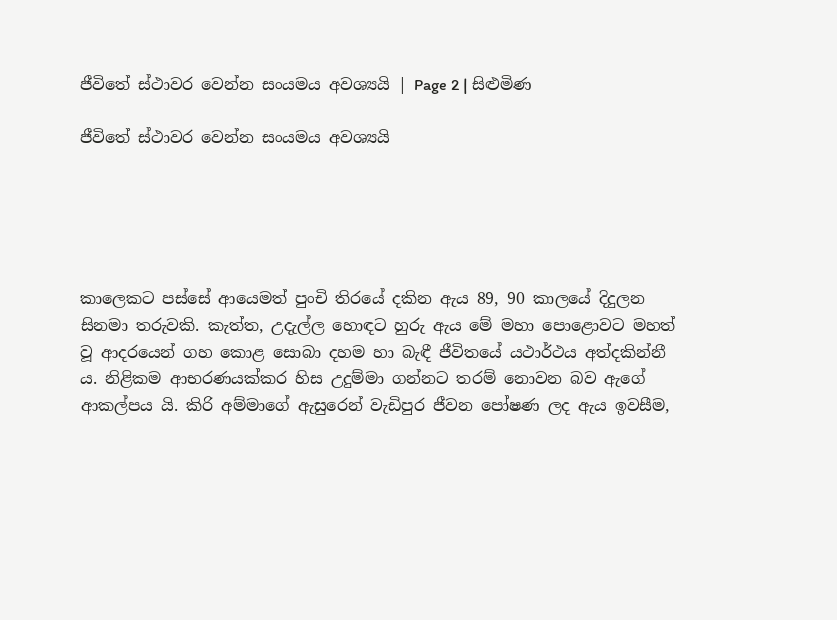ජීවිතේ ස්ථාවර වෙන්න සංයමය අවශ්‍යයි | Page 2 | සිළුමිණ

ජීවිතේ ස්ථාවර වෙන්න සංයමය අවශ්‍යයි





කාලෙකට පස්සේ ආයෙමත් පුංචි තිරයේ දකින ඇය 89, 90 කාලයේ දිදුලන සිනමා තරුවකි. කැත්ත, උදැල්ල හොඳට හුරු ඇය මේ මහා පොළොවට මහත් වූ ආදරයෙන් ගහ කොළ සොබා දහම හා බැඳී ජීවිතයේ යථාර්ථය අත්දකින්නී ය. නිළිකම ආභරණයක්කර හිස උදුම්මා ගන්නට තරම් නොවන බව ඇගේ ආකල්පය යි. කිරි අම්මාගේ ඇසුරෙන් වැඩිපුර ජීවන පෝෂණ ලද ඇය ඉවසීම,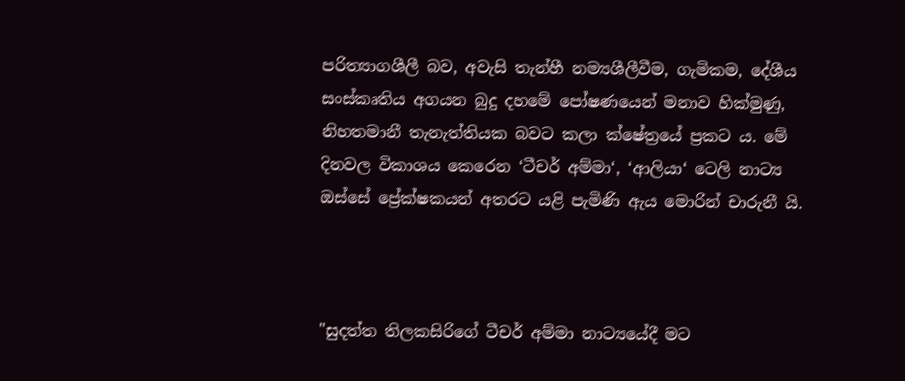පරිත්‍යාගශීලී බව, අවැසි තැන්හී නම්‍යශීලීවීම, ගැමිකම, දේශීය සංස්කෘතිය අගයන බුදු දහමේ පෝෂණයෙන් මනාව හික්මුණු, නිහතමානී තැනැත්තියක බවට කලා ක්ෂේත්‍රයේ ප්‍රකට ය. මේ දිනවල විකාශය කෙරෙන ‘ටීචර් අම්මා‘, ‘ආලියා‘ ටෙලි නාට්‍ය ඔස්සේ ප්‍රේක්ෂකයන් අතරට යළි පැමිණි ඇය මොරින් චාරුනී යි.



"සුදත්ත තිලකසිරිගේ ටීචර් අම්මා නාට්‍යයේදී මට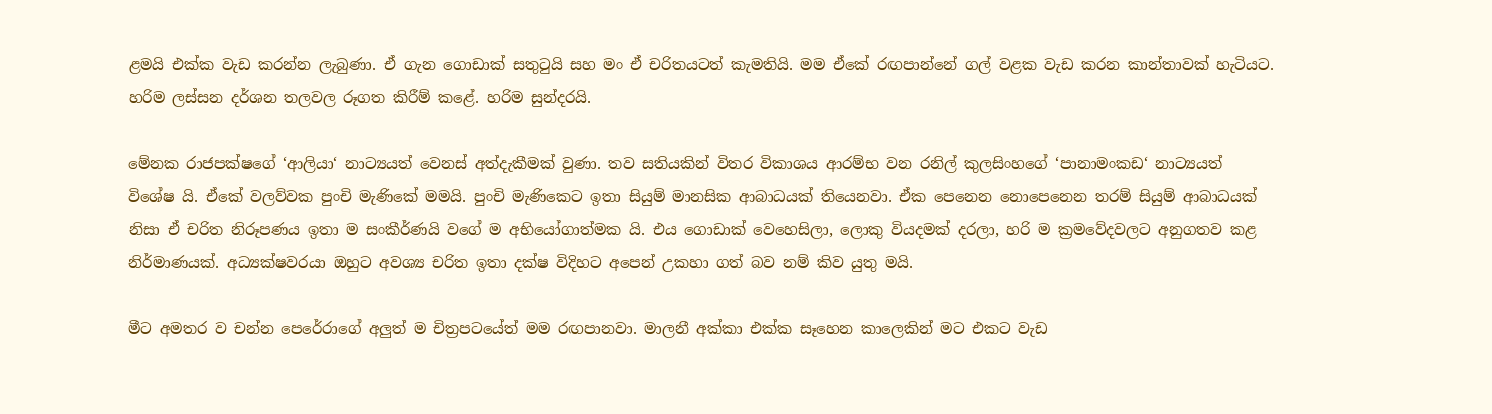ළමයි එක්ක වැඩ කරන්න ලැබුණා. ඒ ගැන ගොඩාක් සතුටුයි සහ මං ඒ චරිතයටත් කැමතියි. මම ඒකේ රඟපාන්නේ ගල් වළක වැඩ කරන කාන්තාවක් හැටියට. හරිම ලස්සන දර්ශන තලවල රූගත කිරීම් කළේ. හරිම සුන්දරයි.

මේනක රාජපක්ෂගේ ‘ආලියා‘ නාට්‍යයත් වෙනස් අත්දැකීමක් වුණා. තව සතියකින් විතර විකාශය ආරම්භ වන රනිල් කුලසිංහගේ ‘පානාමංකඩ‘ නාට්‍යයත් විශේෂ යි. ඒකේ වලව්වක පුංචි මැණිකේ මමයි. පුංචි මැණිකෙට ඉතා සියුම් මානසික ආබාධයක් තියෙනවා. ඒක පෙනෙන නොපෙනෙන තරම් සියුම් ආබාධයක් නිසා ඒ චරිත නිරූපණය ඉතා ම සංකීර්ණයි වගේ ම අභියෝගාත්මක යි. එය ගොඩාක් වෙහෙසිලා, ලොකු වියදමක් දරලා, හරි ම ක්‍රමවේදවලට අනුගතව කළ නිර්මාණයක්. අධ්‍යක්ෂවරයා ඔහුට අවශ්‍ය චරිත ඉතා දක්ෂ විදිහට අපෙන් උකහා ගත් බව නම් කිව යුතු මයි.

මීට අමතර ව චන්න පෙරේරාගේ අලුත් ම චිත්‍රපටයේත් මම රඟපානවා. මාලනී අක්කා එක්ක සෑහෙන කාලෙකින් මට එකට වැඩ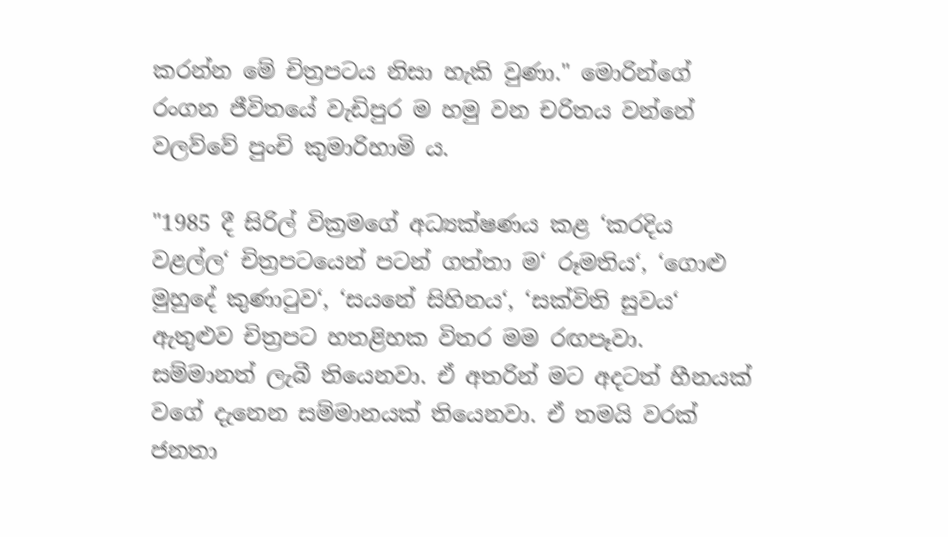කරන්න මේ චිත්‍රපටය නිසා හැකි වුණා." මොරින්ගේ රංගන ජීවිතයේ වැඩිපුර ම හමු වන චරිතය වන්නේ වලව්වේ පුංචි කුමාරිහාමි ය.

"1985 දී සිරිල් වික්‍රමගේ අධ්‍යක්ෂණය කළ ‘කරදිය වළල්ල‘ චිත්‍රපටයෙන් පටන් ගත්තා ම‘ රූමතිය‘, ‘ගොළු මුහුදේ කුණාටුව‘, ‘සයනේ සිහිනය‘, ‘සක්විති සුවය‘ ඇතුළුව චිත්‍රපට හතළිහක විතර මම රඟපෑවා. සම්මානත් ලැබී තියෙනවා. ඒ අතරින් මට අදටත් හීනයක් වගේ දැනෙන සම්මානයක් තියෙනවා. ඒ තමයි වරක් ජනතා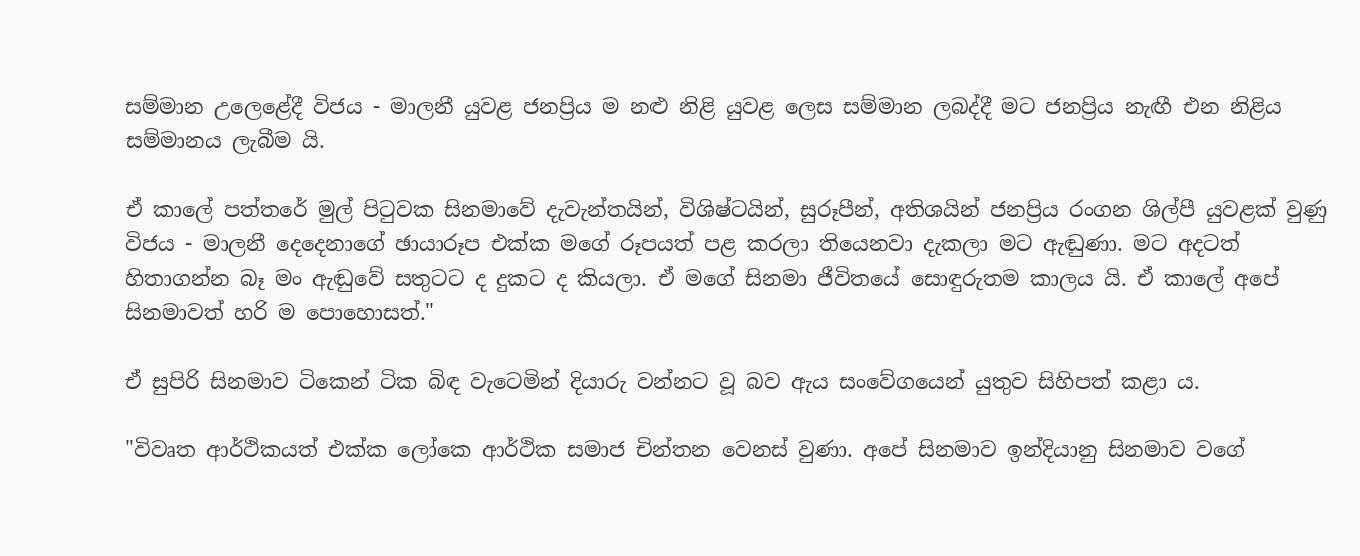සම්මාන උලෙළේදී විජය - මාලනී යුවළ ජනප්‍රිය ම නළු නිළි යුවළ ලෙස සම්මාන ලබද්දී මට ජනප්‍රිය නැඟී එන නිළිය සම්මානය ලැබීම යි.

ඒ කාලේ පත්තරේ මුල් පිටුවක සිනමාවේ දැවැන්තයින්, විශිෂ්ටයින්, සුරූපීන්, අතිශයින් ජනප්‍රිය රංගන ශිල්පී යුවළක් වුණු විජය - මාලනී දෙදෙනාගේ ඡායාරූප එක්ක මගේ රූපයත් පළ කරලා තියෙනවා දැකලා මට ඇඬුණා. මට අදටත් හිතාගන්න බෑ මං ඇඬුවේ සතුටට ද දුකට ද කියලා. ඒ මගේ සිනමා ජීවිතයේ සොඳුරුතම කාලය යි. ඒ කාලේ අපේ සිනමාවත් හරි ම පොහොසත්."

ඒ සුපිරි සිනමාව ටිකෙන් ටික බිඳ වැටෙමින් දියාරු වන්නට වූ බව ඇය සංවේගයෙන් යුතුව සිහිපත් කළා ය.

"විවෘත ආර්ථිකයත් එක්ක ලෝකෙ ආර්ථික සමාජ චින්තන වෙනස් වුණා. අපේ සිනමාව ඉන්දියානු සිනමාව වගේ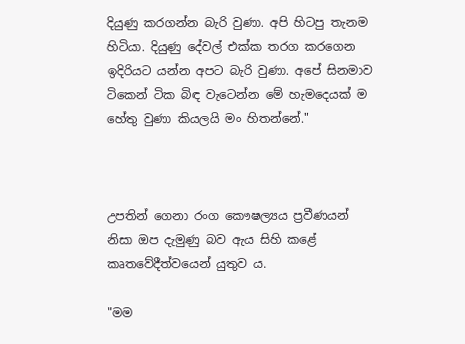දියුණු කරගන්න බැරි වුණා. අපි හිටපු තැනම හිටියා. දියුණු දේවල් එක්ක තරග කරගෙන ඉදිරියට යන්න අපට බැරි වුණා. අපේ සිනමාව ටිකෙන් ටික බිඳ වැටෙන්න මේ හැමදෙයක් ම හේතු වුණා කියලයි මං හිතන්නේ."



උපතින් ගෙනා රංග කෞෂල්‍යය ප්‍රවීණයන් නිසා ඔප දැමුණු බව ඇය සිහි කළේ කෘතවේදීත්වයෙන් යුතුව ය.

"මම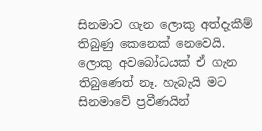සිනමාව ගැන ලොකු අත්දැකීම් තිබුණු කෙනෙක් නෙවෙයි. ලොකු අවබෝධයක් ඒ ගැන තිබුණෙත් නෑ. හැබැයි මට සිනමාවේ ප්‍රවීණයින්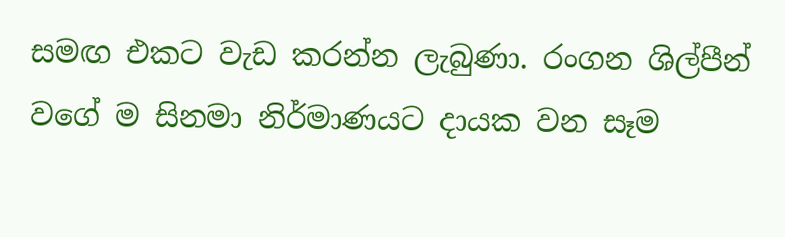සමඟ එකට වැඩ කරන්න ලැබුණා. රංගන ශිල්පීන් වගේ ම සිනමා නිර්මාණයට දායක වන සෑම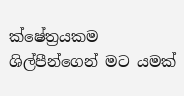ක්ෂේත්‍රයකම ශිල්පීන්ගෙන් මට යමක්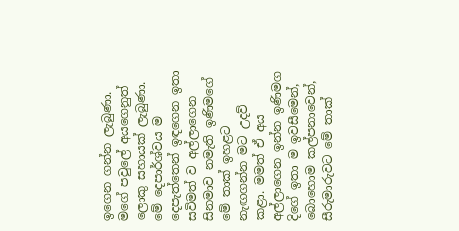ඉගෙන ගන්න ලැබුණා. මගේ පවුලේ අයගෙනුත් ලොකු සහායක් ලැබුණා. මේ දෙපාර්ශ්වය ම දෙපැත්තෙන් ඉඳගෙන ඉතා සවිමත් ව අල්ලාගෙන සිනමාව නමැති ඉණිමගේ මේ තාක් ඉහළට නැඟගන්න මට උදව් කළා. මමත් ඒ අය අල්ලාගෙන ඉන්න ඉණිමග දිගේ ඉතා ම ඉවසීමෙන්, බොහොම කල්පනාවෙන්, සීරුමාරුවට මේ තාක්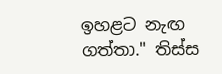ඉහළට නැඟ ගත්තා." තිස්ස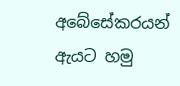අබේසේකරයන් ඇයට හමු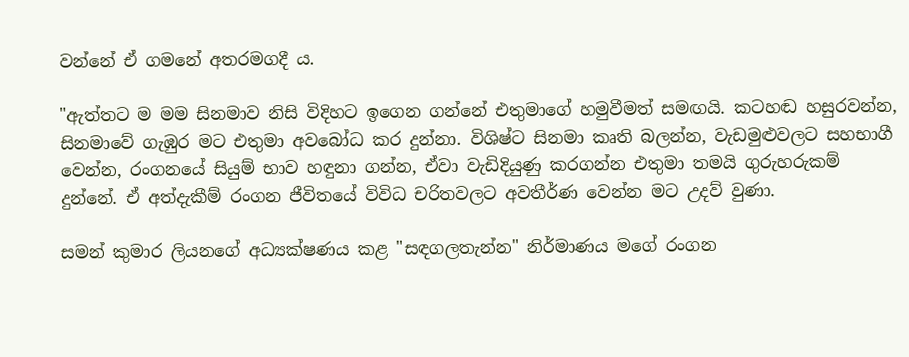වන්නේ ඒ ගමනේ අතරමගදී ය.

"ඇත්තට ම මම සිනමාව නිසි විදිහට ඉගෙන ගන්නේ එතුමාගේ හමුවීමත් සමඟයි. කටහඬ හසුරවන්න, සිනමාවේ ගැඹුර මට එතුමා අවබෝධ කර දුන්නා. විශිෂ්ට සිනමා කෘති බලන්න, වැඩමුළුවලට සහභාගී වෙන්න, රංගනයේ සියුම් භාව හඳුනා ගන්න, ඒවා වැඩිදියුණු කරගන්න එතුමා තමයි ගුරුහරුකම් දුන්නේ. ඒ අත්දැකීම් රංගන ජීවිතයේ විවිධ චරිතවලට අවතීර්ණ වෙන්න මට උදව් වුණා.

සමන් කුමාර ලියනගේ අධ්‍යක්ෂණය කළ "සඳගලතැන්න" නිර්මාණය මගේ රංගන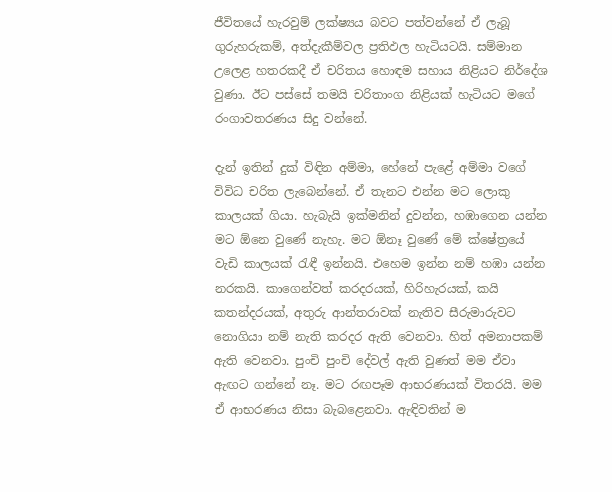ජීවිතයේ හැරවුම් ලක්ෂ්‍යය බවට පත්වන්නේ ඒ ලැබූ ගුරුහරුකම්, අත්දැකීම්වල ප්‍රතිඵල හැටියටයි. සම්මාන උලෙළ හතරකදී ඒ චරිතය හොඳම සහාය නිළියට නිර්දේශ වුණා. ඊට පස්සේ තමයි චරිතාංග නිළියක් හැටියට මගේ රංගාවතරණය සිදු වන්නේ.

දැන් ඉතින් දුක් විඳින අම්මා, හේනේ පැළේ අම්මා වගේ විවිධ චරිත ලැබෙන්නේ. ඒ තැනට එන්න මට ලොකු කාලයක් ගියා. හැබැයි ඉක්මනින් දුවන්න, හඹාගෙන යන්න මට ඕනෙ වුණේ නැහැ. මට ඕනෑ වුණේ මේ ක්ෂේත්‍රයේ වැඩි කාලයක් රැඳී ඉන්නයි. එහෙම ඉන්න නම් හඹා යන්න නරකයි. කාගෙන්වත් කරදරයක්, හිරිහැරයක්, කයි කතන්දරයක්, අතුරු ආන්තරාවක් නැතිව සීරුමාරුවට නොගියා නම් නැති කරදර ඇති වෙනවා. හිත් අමනාපකම් ඇති වෙනවා. පුංචි පුංචි දේවල් ඇති වුණත් මම ඒවා ඇඟට ගන්නේ නෑ. මට රඟපෑම ආභරණයක් විතරයි. මම ඒ ආභරණය නිසා බැබළෙනවා. ඇඳිවතින් ම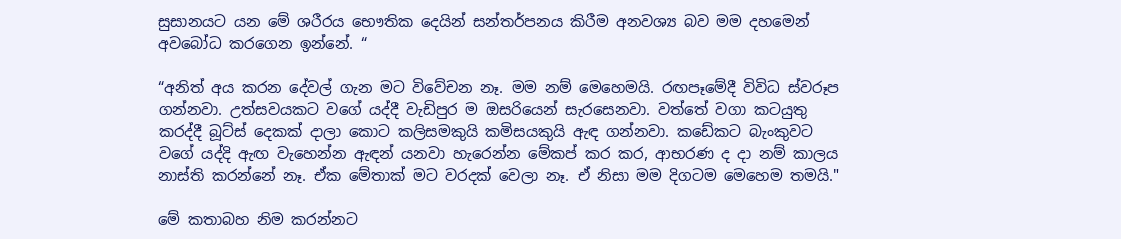සුසානයට යන මේ ශරීරය භෞතික දෙයින් සන්තර්පනය කිරීම අනවශ්‍ය බව මම දහමෙන් අවබෝධ කරගෙන ඉන්නේ. “

“අනිත් අය කරන දේවල් ගැන මට විවේචන නෑ. මම නම් මෙහෙමයි. රඟපෑමේදී විවිධ ස්වරූප ගන්නවා. උත්සවයකට වගේ යද්දී වැඩිපුර ම ඔසරියෙන් සැරසෙනවා. වත්තේ වගා කටයුතු කරද්දී බූට්ස් දෙකක් දාලා කොට කලිසමකුයි කමිසයකුයි ඇඳ ගන්නවා. කඩේකට බැංකුවට වගේ යද්දි ඇඟ වැහෙන්න ඇඳන් යනවා හැරෙන්න මේකප් කර කර, ආභරණ ද දා නම් කාලය නාස්ති කරන්නේ නෑ. ඒක මේතාක් මට වරදක් වෙලා නෑ. ඒ නිසා මම දිගටම මෙහෙම තමයි."

මේ කතාබහ නිම කරන්නට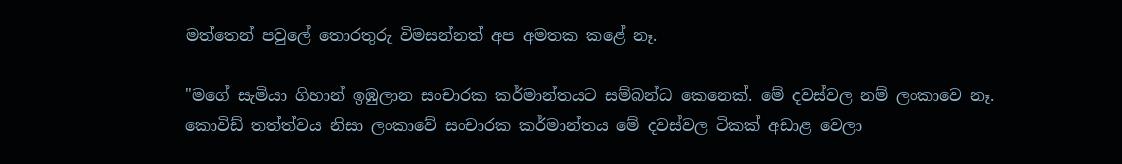මත්තෙන් පවුලේ තොරතුරු විමසන්නත් අප අමතක කළේ නෑ.

"මගේ සැමියා ගිහාන් ඉඹුලාන සංචාරක කර්මාන්තයට සම්බන්ධ කෙනෙක්. මේ දවස්වල නම් ලංකාවෙ නෑ. කොවිඩ් තත්ත්වය නිසා ලංකාවේ සංචාරක කර්මාන්තය මේ දවස්වල ටිකක් අඩාළ වෙලා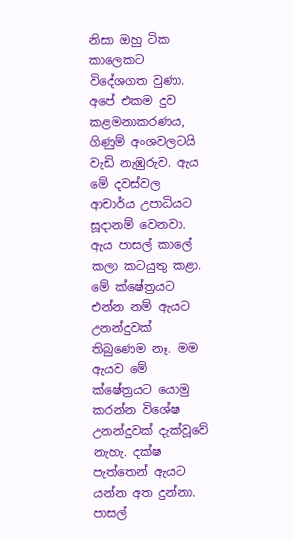නිසා ඔහු ටික කාලෙකට විදේශගත වුණා. අපේ එකම දුව කළමනාකරණය, ගිණුම් අංශවලටයි වැඩි නැඹුරුව. ඇය මේ දවස්වල ආචාර්ය උපාධියට සූදානම් වෙනවා. ඇය පාසල් කාලේ කලා කටයුතු කළා. මේ ක්ෂේත්‍රයට එන්න නම් ඇයට උනන්දුවක් තිබුණෙම නෑ. මම ඇයව මේ ක්ෂේත්‍රයට යොමු කරන්න විශේෂ උනන්දුවක් දැක්වූවේ නැහැ. දක්ෂ පැත්තෙන් ඇයට යන්න අත දුන්නා. පාසල්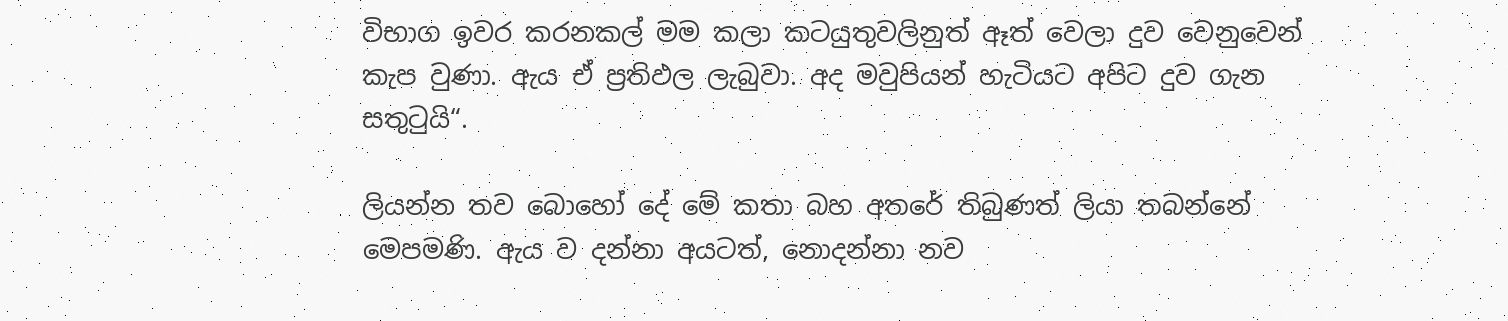විභාග ඉවර කරනකල් මම කලා කටයුතුවලිනුත් ඈත් වෙලා දුව වෙනුවෙන් කැප වුණා. ඇය ඒ ප්‍රතිඵල ලැබුවා. අද මවුපියන් හැටියට අපිට දුව ගැන සතුටුයි“.

ලියන්න තව බොහෝ දේ මේ කතා බහ අතරේ තිබුණත් ලියා තබන්නේ මෙපමණි. ඇය ව දන්නා අයටත්, නොදන්නා නව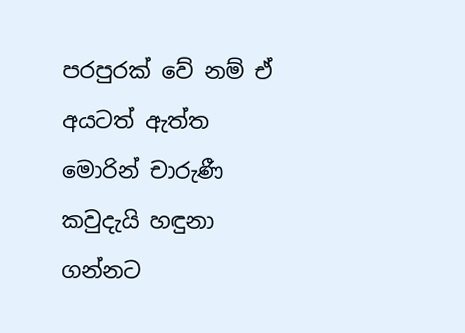පරපුරක් වේ නම් ඒ අයටත් ඇත්ත මොරින් චාරුණී කවුදැයි හඳුනා ගන්නට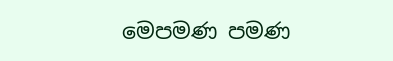මෙපමණ පමණ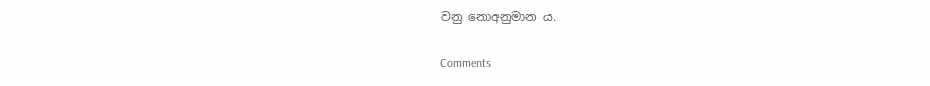වනු නොඅනුමාන ය.

Comments